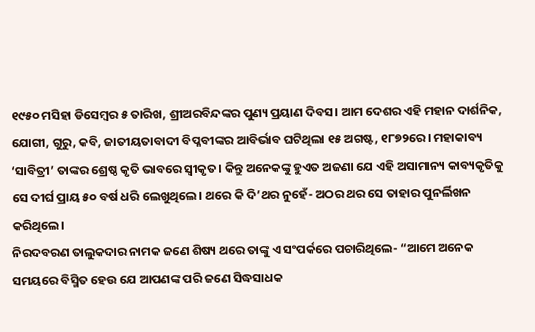୧୯୫୦ ମସିହା ଡିସେମ୍ବର ୫ ତାରିଖ, ଶ୍ରୀଅରବିନ୍ଦଙ୍କର ପୁଣ୍ୟ ପ୍ରୟାଣ ଦିବସ। ଆମ ଦେଶର ଏହି ମହାନ ଦାର୍ଶନିକ, ଯୋଗୀ, ଗୁରୁ, କବି, ଜାତୀୟତାବାଦୀ ବିପ୍ଳବୀଙ୍କର ଆବିର୍ଭାବ ଘଟିଥିଲା ୧୫ ଅଗଷ୍ଟ, ୧୮୭୨ରେ। ମହାକାବ୍ୟ ‘ସାବିତ୍ରୀ’ ତାଙ୍କର ଶ୍ରେଷ୍ଠ କୃତି ଭାବରେ ସ୍ୱୀକୃତ। କିନ୍ତୁ ଅନେକଙ୍କୁ ହୁଏତ ଅଜଣା ଯେ ଏହି ଅସାମାନ୍ୟ କାବ୍ୟକୃତିକୁ ସେ ଦୀର୍ଘ ପ୍ରାୟ ୫୦ ବର୍ଷ ଧରି ଲେଖୁଥିଲେ। ଥରେ କି ଦି’ଥର ନୁହେଁ- ଅଠର ଥର ସେ ତାହାର ପୁନର୍ଲିଖନ କରିଥିଲେ।
ନିରଦବରଣ ତାଲୁକଦାର ନାମକ ଜଣେ ଶିଷ୍ୟ ଥରେ ତାଙ୍କୁ ଏ ସଂପର୍କରେ ପଚାରିଥିଲେ- “ଆମେ ଅନେକ ସମୟରେ ବିସ୍ମିତ ହେଉ ଯେ ଆପଣଙ୍କ ପରି ଜଣେ ସିଦ୍ଧସାଧକ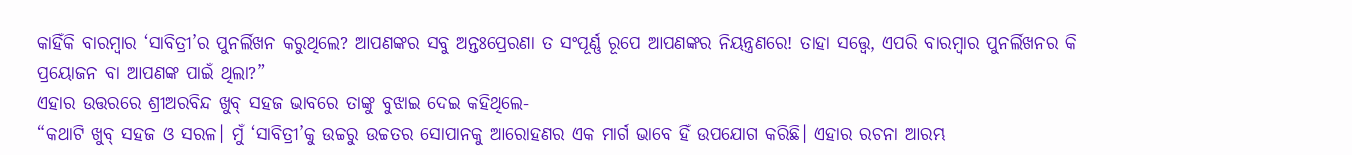କାହିଁକି ବାରମ୍ବାର ‘ସାବିତ୍ରୀ’ର ପୁନର୍ଲିଖନ କରୁଥିଲେ? ଆପଣଙ୍କର ସବୁ ଅନ୍ତଃପ୍ରେରଣା ତ ସଂପୂର୍ଣ୍ଣ ରୂପେ ଆପଣଙ୍କର ନିୟନ୍ତ୍ରଣରେ! ତାହା ସତ୍ତ୍ୱେ, ଏପରି ବାରମ୍ବାର ପୁନର୍ଲିଖନର କି ପ୍ରୟୋଜନ ବା ଆପଣଙ୍କ ପାଇଁ ଥିଲା?”
ଏହାର ଉତ୍ତରରେ ଶ୍ରୀଅରବିନ୍ଦ ଖୁବ୍ ସହଜ ଭାବରେ ତାଙ୍କୁ ବୁଝାଇ ଦେଇ କହିଥିଲେ-
“କଥାଟି ଖୁବ୍ ସହଜ ଓ ସରଳ। ମୁଁ ‘ସାବିତ୍ରୀ’କୁ ଉଚ୍ଚରୁ ଉଚ୍ଚତର ସୋପାନକୁ ଆରୋହଣର ଏକ ମାର୍ଗ ଭାବେ ହିଁ ଉପଯୋଗ କରିଛି। ଏହାର ରଚନା ଆରମ୍ଭ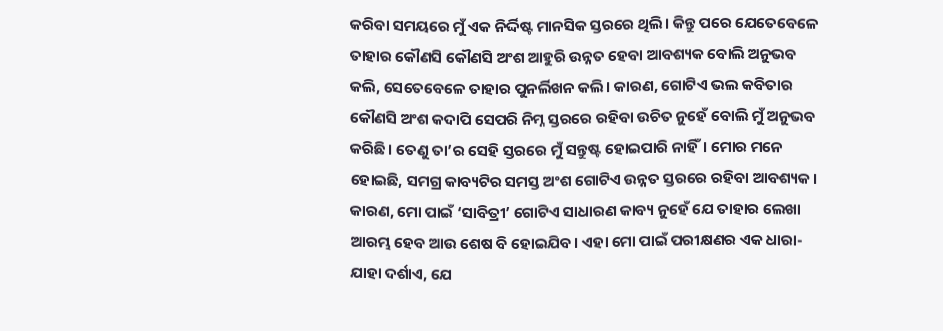କରିବା ସମୟରେ ମୁଁ ଏକ ନିର୍ଦ୍ଦିଷ୍ଟ ମାନସିକ ସ୍ତରରେ ଥିଲି। କିନ୍ତୁ ପରେ ଯେତେବେଳେ ତାହାର କୌଣସି କୌଣସି ଅଂଶ ଆହୁରି ଉନ୍ନତ ହେବା ଆବଶ୍ୟକ ବୋଲି ଅନୁଭବ କଲି, ସେତେବେଳେ ତାହାର ପୁନର୍ଲିଖନ କଲି। କାରଣ, ଗୋଟିଏ ଭଲ କବିତାର କୌଣସି ଅଂଶ କଦାପି ସେପରି ନିମ୍ନ ସ୍ତରରେ ରହିବା ଉଚିତ ନୁହେଁ ବୋଲି ମୁଁ ଅନୁଭବ କରିଛି। ତେଣୁ ତା’ର ସେହି ସ୍ତରରେ ମୁଁ ସନ୍ତୁଷ୍ଟ ହୋଇପାରି ନାହିଁ। ମୋର ମନେ ହୋଇଛି, ସମଗ୍ର କାବ୍ୟଟିର ସମସ୍ତ ଅଂଶ ଗୋଟିଏ ଉନ୍ନତ ସ୍ତରରେ ରହିବା ଆବଶ୍ୟକ। କାରଣ, ମୋ ପାଇଁ ‘ସାବିତ୍ରୀ’ ଗୋଟିଏ ସାଧାରଣ କାବ୍ୟ ନୁହେଁ ଯେ ତାହାର ଲେଖା ଆରମ୍ଭ ହେବ ଆଉ ଶେଷ ବି ହୋଇଯିବ। ଏହା ମୋ ପାଇଁ ପରୀକ୍ଷଣର ଏକ ଧାରା- ଯାହା ଦର୍ଶାଏ, ଯେ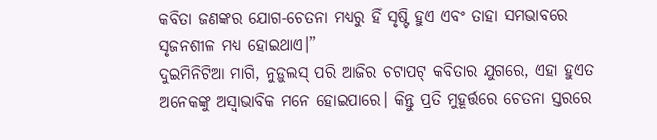କବିତା ଜଣଙ୍କର ଯୋଗ-ଚେତନା ମଧ୍ୟରୁ ହିଁ ସୃଷ୍ଟି ହୁଏ ଏବଂ ତାହା ସମଭାବରେ ସୃଜନଶୀଳ ମଧ୍ୟ ହୋଇଥାଏ।”
ଦୁଇମିନିଟିଆ ମାଗି, ନୁଡ଼ୁଲସ୍ ପରି ଆଜିର ଚଟାପଟ୍ କବିତାର ଯୁଗରେ, ଏହା ହୁଏତ ଅନେକଙ୍କୁ ଅସ୍ୱାଭାବିକ ମନେ ହୋଇପାରେ। କିନ୍ତୁ ପ୍ରତି ମୁହୂର୍ତ୍ତରେ ଚେତନା ସ୍ତରରେ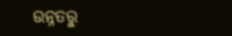ଉନ୍ନତରୁ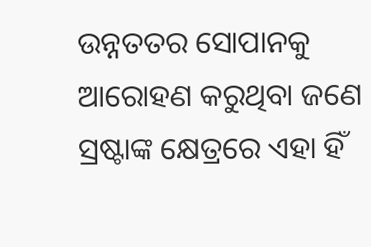ଉନ୍ନତତର ସୋପାନକୁ ଆରୋହଣ କରୁଥିବା ଜଣେ ସ୍ରଷ୍ଟାଙ୍କ କ୍ଷେତ୍ରରେ ଏହା ହିଁ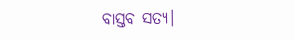ବାସ୍ତବ ସତ୍ୟ।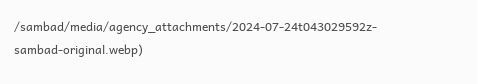/sambad/media/agency_attachments/2024-07-24t043029592z-sambad-original.webp)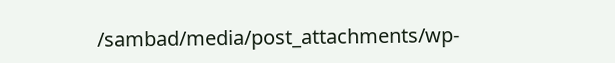/sambad/media/post_attachments/wp-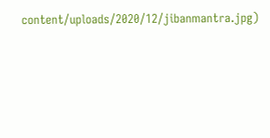content/uploads/2020/12/jibanmantra.jpg)